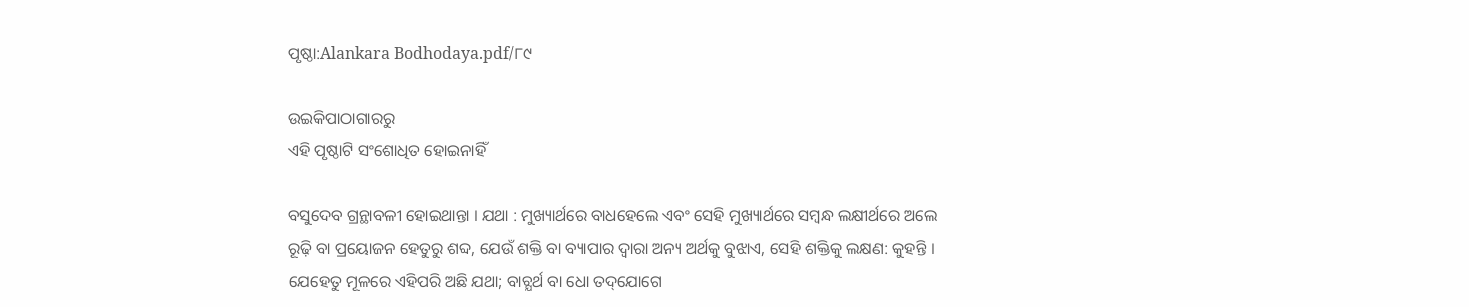ପୃଷ୍ଠା:Alankara Bodhodaya.pdf/୮୯

ଉଇକିପାଠାଗାର‌ରୁ
ଏହି ପୃଷ୍ଠାଟି ସଂଶୋଧିତ ହୋଇନାହିଁ

ବସୁଦେବ ଗ୍ରନ୍ଥାବଳୀ ହୋଇଥାନ୍ତା । ଯଥା : ମୁଖ୍ୟାର୍ଥରେ ବାଧହେଲେ ଏବଂ ସେହି ମୁଖ୍ୟାର୍ଥରେ ସମ୍ବନ୍ଧ ଲକ୍ଷୀର୍ଥରେ ଅଲେ ରୂଢ଼ି ବା ପ୍ରୟୋଜନ ହେତୁରୁ ଶବ୍ଦ, ଯେଉଁ ଶକ୍ତି ବା ବ୍ୟାପାର ଦ୍ବାରା ଅନ୍ୟ ଅର୍ଥକୁ ବୁଝାଏ, ସେହି ଶକ୍ତିକୁ ଲକ୍ଷଣ: କୁହନ୍ତି । ଯେହେତୁ ମୂଳରେ ଏହିପରି ଅଛି ଯଥା; ବାଚ୍ଯର୍ଥ ବା ଧୋ ତଦ୍‌ଯୋଗେ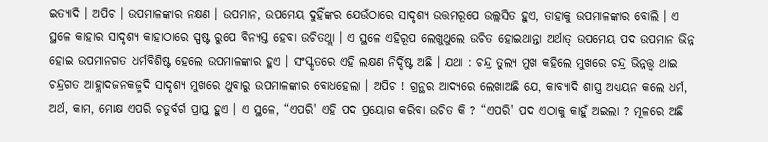ଇତ୍ୟାଦି । ଅପିଚ । ଉପମାଳଙ୍କାର ନକ୍ଷଣ । ଉପମାନ, ଉପମେୟ ଦୁହିଁଙ୍କର ଯେଉଁଠାରେ ସାଦୃଶ୍ୟ ଉତ୍ତମରୂପେ ଉଲ୍ଲସିତ ହୁଏ, ତାହାକୁ ଉପମାଳଙ୍କାର ବୋଲି । ଏ ସ୍ଥଳେ କାହାର ସାଦୃଶ୍ୟ କାହାଠାରେ ସ୍ପଷ୍ଟ ରୁପେ ବିନ୍ୟସ୍ତ ହେବା ଉଚିତଥ୍ଲା । ଏ ସ୍ଥଳେ ଏହିରୂପ ଲେଖୁଥୁଲେ ଉଚିତ ହୋଇଥାନ୍ତା ଅର୍ଥାତ୍ ଉପମେୟ ପଦ ଉପମାନ ଭିନ୍ନ ହୋଇ ଉପମାନଗତ ଧର୍ମବିଶିଷ୍ଟ ହେଲେ ଉପମାଳଙ୍କାର ହୁଏ । ସଂସ୍କୃତରେ ଏହି ଲକ୍ଷଣ ନିର୍ଦ୍ଦିଷ୍ଟ ଅଛି । ଯଥା : ଚନ୍ଦ୍ର ତୁଲ୍ଯ ମୁଖ କହିଲେ ମୁଖରେ ଚନ୍ଦ୍ର ଭିନ୍ନତ୍ତ୍ୱ ଥାଇ ଚନ୍ଦ୍ରଗତ ଆହ୍ଲାଦଜନକଜ୍ମଦି ସାଦୃଶ୍ୟ ମୁଖରେ ଥୁବାରୁ ଉପମାଳଙ୍କାର ବୋଧହେଲା । ଅପିଚ ! ଗ୍ରନ୍ଥର ଆଦ୍ୟରେ ଲେଖାଅଛି ଯେ, କାବ୍ୟାଦି ଶାସ୍ତ୍ର ଅଧ୍ୟୟନ କଲେ ଧର୍ମ, ଅର୍ଥ, କାମ, ମୋକ୍ଷ ଏପରି ଚତୁର୍ବର୍ଗ ପ୍ରାପ୍ତ ହୁଏ । ଏ ସ୍ଥଳେ, “ଏପରି' ଏହି ପଦ ପ୍ରୟୋଗ କରିବା ଉଚିତ କି ? “ଏପରି' ପଦ ଏଠାକୁ କାହୁଁ ଅଇଲା ? ମୂଳରେ ଅଛି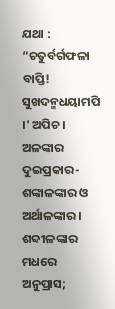ଯଥା : “ଚତୁର୍ବର୍ଗଫଳା ବାପ୍ତି! ସୁଖଦନ୍ମଧୟାମପି ।' ଅପିଚ । ଅଳଙ୍କାର ଦୁଇପ୍ରକାର- ଶଙ୍କାଳଙ୍କାର ଓ ଅର୍ଥାଳଙ୍କାର । ଶବ୍ଦୀଳଙ୍କାର ମଧରେ ଅନୁପ୍ରାସ;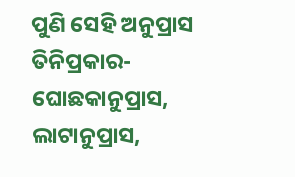ପୁଣି ସେହି ଅନୁପ୍ରାସ ତିନିପ୍ରକାର- ଘୋଛକାନୁପ୍ରାସ, ଲାଟାନୁପ୍ରାସ,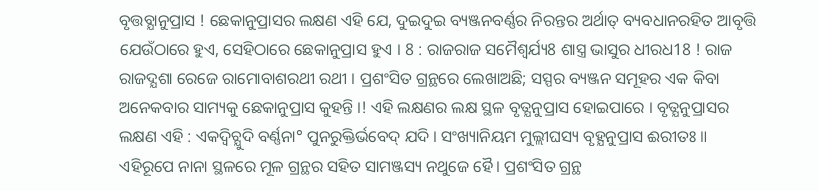ବୃତ୍ତବ୍ଯାନୁପ୍ରାସ ! ଛେକାନୁପ୍ରାସର ଲକ୍ଷଣ ଏହି ଯେ, ଦୁଇଦୁଇ ବ୍ୟଞ୍ଜନବର୍ଣ୍ଣର ନିରନ୍ତର ଅର୍ଥାତ୍ ବ୍ୟବଧାନରହିତ ଆବୃତ୍ତି ଯେଉଁଠାରେ ହୁଏ, ସେହିଠାରେ ଛେକାନୁପ୍ରାସ ହୁଏ । 8 : ରାଜରାଜ ସମୈଶ୍ବର୍ଯ୍ୟ8 ଶାସ୍ତ୍ର ଭାସୁର ଧୀରଧ18 ! ରାଜ ରାଜଦ୍ଯଶା ରେଜେ ରାମୋବାଶରଥୀ ରଥୀ । ପ୍ରଶଂସିତ ଗ୍ରନ୍ଥରେ ଲେଖାଅଛି; ସସ୍ପର ବ୍ୟଞ୍ଜନ ସମୂହର ଏକ କିବା ଅନେକବାର ସାମ୍ୟକୁ ଛେକାନୁପ୍ରାସ କୁହନ୍ତି ।! ଏହି ଲକ୍ଷଣର ଲକ୍ଷ ସ୍ଥଳ ବୃତ୍ଯନୁପ୍ରାସ ହୋଇପାରେ । ବୃତ୍ଯନୁପ୍ରାସର ଲକ୍ଷଣ ଏହି : ଏକଦ୍ବିଚ୍ଯୁଦି ବର୍ଣ୍ଣନା° ପୁନରୁକ୍ତିର୍ଭବେଦ୍ ଯଦି । ସଂଖ୍ୟାନିୟମ ମୁଲ୍ଲୀଘସ୍ୟ ବୃହ୍ଯନୁପ୍ରାସ ଈରୀତଃ ॥ ଏହିରୂପେ ନାନା ସ୍ଥଳରେ ମୂଳ ଗ୍ରନ୍ଥର ସହିତ ସାମଞ୍ଜସ୍ୟ ନଥୁଜେ ହୈ। ପ୍ରଶଂସିତ ଗ୍ରନ୍ଥ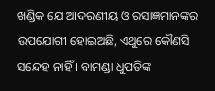ଖଣ୍ଡିକ ଯେ ଆଦରଣୀୟ ଓ ରସାଜ୍ଞମାନଙ୍କର ଉପଯୋଗୀ ହୋଇଅଛି, ଏଥୁରେ କୌଣସି ସନ୍ଦେହ ନାହିଁ । ବାମଣ୍ଡା ଧୁପତିଙ୍କ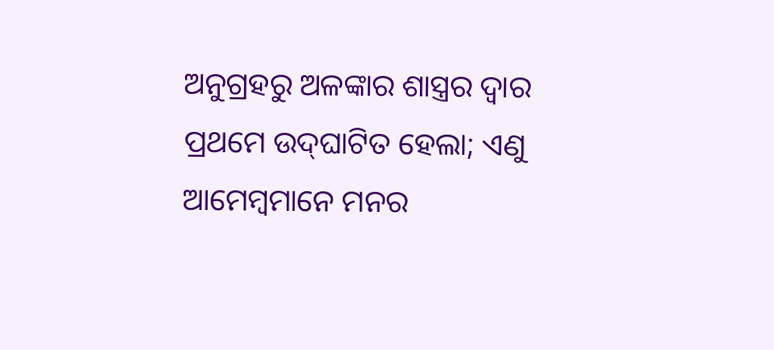ଅନୁଗ୍ରହରୁ ଅଳଙ୍କାର ଶାସ୍ତ୍ରର ଦ୍ବାର ପ୍ରଥମେ ଉଦ୍‌ଘାଟିତ ହେଲା; ଏଣୁ ଆମେମ୍ବମାନେ ମନର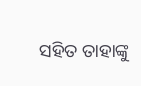ସହିତ ତାହାଙ୍କୁ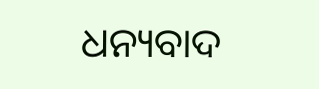ଧନ୍ୟବାଦ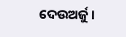ଦେଉଅର୍ଜୁ ।